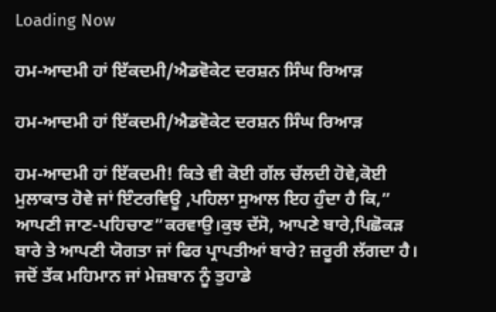Loading Now

ਹਮ-ਆਦਮੀ ਹਾਂ ਇੱਕਦਮੀ/ਐਡਵੋਕੇਟ ਦਰਸ਼ਨ ਸਿੰਘ ਰਿਆੜ

ਹਮ-ਆਦਮੀ ਹਾਂ ਇੱਕਦਮੀ/ਐਡਵੋਕੇਟ ਦਰਸ਼ਨ ਸਿੰਘ ਰਿਆੜ

ਹਮ-ਆਦਮੀ ਹਾਂ ਇੱਕਦਮੀ! ਕਿਤੇ ਵੀ ਕੋਈ ਗੱਲ ਚੱਲਦੀ ਹੋਵੇ,ਕੋਈ ਮੁਲਾਕਾਤ ਹੋਵੇ ਜਾਂ ਇੰਟਰਵਿਊ ,ਪਹਿਲਾ ਸੁਆਲ ਇਹ ਹੁੰਦਾ ਹੈ ਕਿ,” ਆਪਣੀ ਜਾਣ-ਪਹਿਚਾਣ”ਕਰਵਾਉ।ਕੁਝ ਦੱਸੋ, ਆਪਣੇ ਬਾਰੇ,ਪਿਛੋਕੜ ਬਾਰੇ ਤੇ ਆਪਣੀ ਯੋਗਤਾ ਜਾਂ ਫਿਰ ਪ੍ਰਾਪਤੀਆਂ ਬਾਰੇ? ਜ਼ਰੂਰੀ ਲੱਗਦਾ ਹੈ। ਜਦੋਂ ਤੱਕ ਮਹਿਮਾਨ ਜਾਂ ਮੇਜ਼ਬਾਨ ਨੂੰ ਤੁਹਾਡੇ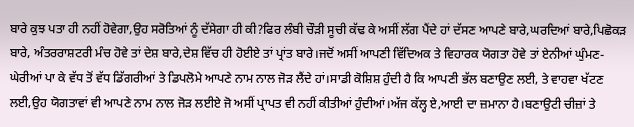ਬਾਰੇ ਕੁਝ ਪਤਾ ਹੀ ਨਹੀਂ ਹੋਵੇਗਾ,ਉਹ ਸਰੋਤਿਆਂ ਨੂੰ ਦੱਸੇਗਾ ਹੀ ਕੀ?ਫਿਰ ਲੰਬੀ ਚੌੜੀ ਸੂਚੀ ਕੱਢ ਕੇ ਅਸੀਂ ਲੱਗ ਪੈਂਦੇ ਹਾਂ ਦੱਸਣ ਆਪਣੇ ਬਾਰੇ,ਘਰਦਿਆਂ ਬਾਰੇ,ਪਿਛੋਕੜ ਬਾਰੇ, ਅੰਤਰਰਾਸ਼ਟਰੀ ਮੰਚ ਹੋਵੇ ਤਾਂ ਦੇਸ਼ ਬਾਰੇ,ਦੇਸ਼ ਵਿੱਚ ਹੀ ਹੋਈਏ ਤਾਂ ਪ੍ਰਾਂਤ ਬਾਰੇ।ਜਦੋਂ ਅਸੀਂ ਆਪਣੀ ਵਿੱਦਿਅਕ ਤੇ ਵਿਹਾਰਕ ਯੋਗਤਾ ਹੋਵੇ ਤਾਂ ਏਨੀਆਂ ਘੁੰਮਣ-ਘੇਰੀਆਂ ਪਾ ਕੇ ਵੱਧ ਤੋਂ ਵੱਧ ਡਿੱਗਰੀਆਂ ਤੇ ਡਿਪਲੋਮੇ ਆਪਣੇ ਨਾਮ ਨਾਲ ਜੋੜ ਲੈਂਦੇ ਹਾਂ।ਸਾਡੀ ਕੋਸ਼ਿਸ਼ ਹੁੰਦੀ ਹੈ ਕਿ ਆਪਣੀ ਭੱਲ ਬਣਾਉਣ ਲਈ, ਤੇ ਵਾਹਵਾ ਖੱਟਣ ਲਈ,ਉਹ ਯੋਗਤਾਵਾਂ ਵੀ ਆਪਣੇ ਨਾਮ ਨਾਲ ਜੋੜ ਲਈਏ ਜੋ ਅਸੀਂ ਪ੍ਰਾਪਤ ਵੀ ਨਹੀਂ ਕੀਤੀਆਂ ਹੁੰਦੀਆਂ।ਅੱਜ ਕੱਲ੍ਹ ਏ,ਆਈ ਦਾ ਜ਼ਮਾਨਾ ਹੈ।ਬਣਾਉਟੀ ਚੀਜ਼ਾਂ ਤੇ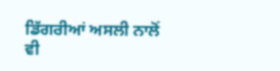ਡਿੱਗਰੀਆਂ ਅਸਲੀ ਨਾਲੋਂ ਵੀ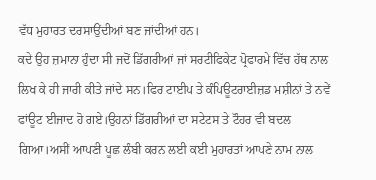ਵੱਧ ਮੁਹਾਰਤ ਦਰਸਾਉਂਦੀਆਂ ਬਣ ਜਾਂਦੀਆਂ ਹਨ।
ਕਦੇ ਉਹ ਜ਼ਮਾਨਾ ਹੁੰਦਾ ਸੀ ਜਦੋਂ ਡਿੱਗਰੀਆਂ ਜਾਂ ਸਰਟੀਫਿਕੇਟ ਪ੍ਰੋਫਾਰਮੇ ਵਿੱਚ ਹੱਥ ਨਾਲ ਲਿਖ ਕੇ ਹੀ ਜਾਰੀ ਕੀਤੇ ਜਾਂਦੇ ਸਨ।ਫਿਰ ਟਾਈਪ ਤੇ ਕੰਪਿਊਟਰਾਈਜ਼ਡ ਮਸ਼ੀਨਾਂ ਤੇ ਨਵੇਂ ਫਾਂਊਟ ਈਜਾਦ ਹੋ ਗਏ।ਉਹਨਾਂ ਡਿੱਗਰੀਆਂ ਦਾ ਸਟੇਟਸ ਤੇ ਟੌਹਰ ਵੀ ਬਦਲ ਗਿਆ।ਅਸੀਂ ਆਪਣੀ ਪੂਛ ਲੰਬੀ ਕਰਨ ਲਈ ਕਈ ਮੁਹਾਰਤਾਂ ਆਪਣੇ ਨਾਮ ਨਾਲ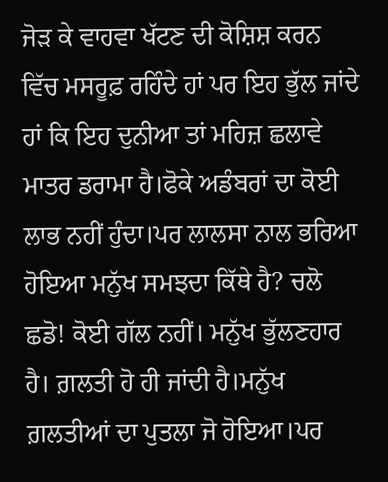ਜੋੜ ਕੇ ਵਾਹਵਾ ਖੱਟਣ ਦੀ ਕੋਸ਼ਿਸ਼ ਕਰਨ ਵਿੱਚ ਮਸਰੂਫ਼ ਰਹਿੰਦੇ ਹਾਂ ਪਰ ਇਹ ਭੁੱਲ ਜਾਂਦੇ ਹਾਂ ਕਿ ਇਹ ਦੁਨੀਆ ਤਾਂ ਮਹਿਜ਼ ਛਲਾਵੇ ਮਾਤਰ ਡਰਾਮਾ ਹੈ।ਫੋਕੇ ਅਡੰਬਰਾਂ ਦਾ ਕੋਈ ਲਾਭ ਨਹੀਂ ਹੁੰਦਾ।ਪਰ ਲਾਲਸਾ ਨਾਲ ਭਰਿਆ ਹੋਇਆ ਮਨੁੱਖ ਸਮਝਦਾ ਕਿੱਥੇ ਹੈ? ਚਲੋ ਛਡੋ! ਕੋਈ ਗੱਲ ਨਹੀਂ। ਮਨੁੱਖ ਭੁੱਲਣਹਾਰ ਹੈ। ਗ਼ਲਤੀ ਹੋ ਹੀ ਜਾਂਦੀ ਹੈ।ਮਨੁੱਖ ਗ਼ਲਤੀਆਂ ਦਾ ਪੁਤਲਾ ਜੋ ਹੋਇਆ।ਪਰ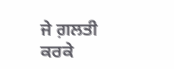ਜੇ ਗ਼ਲਤੀ ਕਰਕੇ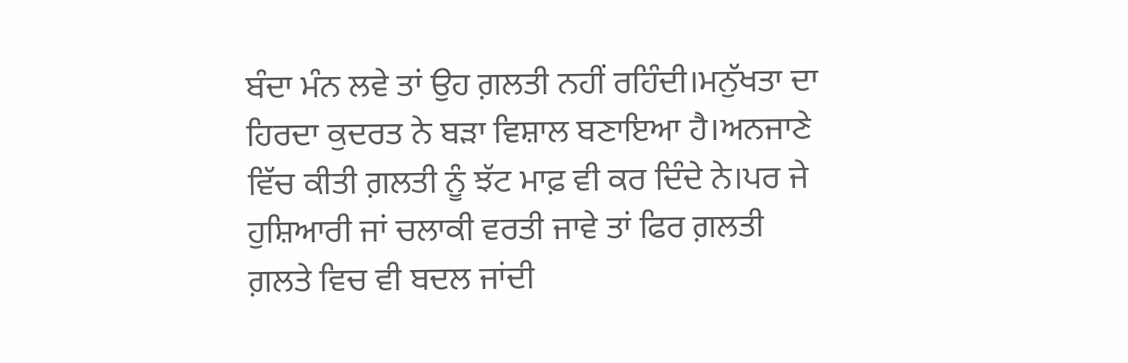ਬੰਦਾ ਮੰਨ ਲਵੇ ਤਾਂ ਉਹ ਗ਼ਲਤੀ ਨਹੀਂ ਰਹਿੰਦੀ।ਮਨੁੱਖਤਾ ਦਾ ਹਿਰਦਾ ਕੁਦਰਤ ਨੇ ਬੜਾ ਵਿਸ਼ਾਲ ਬਣਾਇਆ ਹੈ।ਅਨਜਾਣੇ ਵਿੱਚ ਕੀਤੀ ਗ਼ਲਤੀ ਨੂੰ ਝੱਟ ਮਾਫ਼ ਵੀ ਕਰ ਦਿੰਦੇ ਨੇ।ਪਰ ਜੇ ਹੁਸ਼ਿਆਰੀ ਜਾਂ ਚਲਾਕੀ ਵਰਤੀ ਜਾਵੇ ਤਾਂ ਫਿਰ ਗ਼ਲਤੀ ਗ਼ਲਤੇ ਵਿਚ ਵੀ ਬਦਲ ਜਾਂਦੀ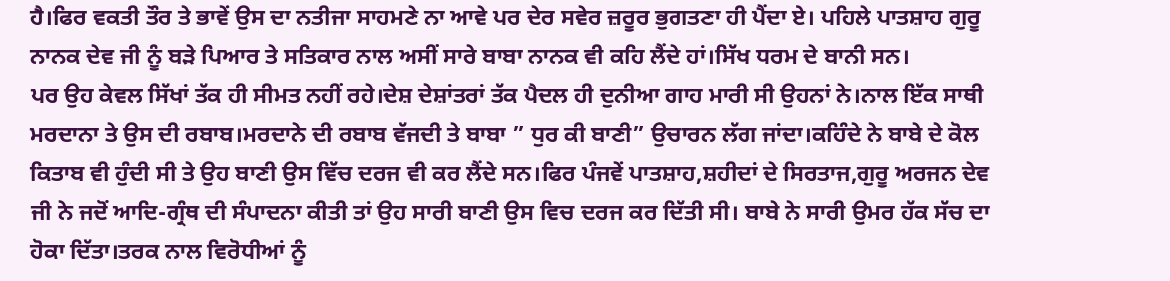ਹੈ।ਫਿਰ ਵਕਤੀ ਤੌਰ ਤੇ ਭਾਵੇਂ ਉਸ ਦਾ ਨਤੀਜਾ ਸਾਹਮਣੇ ਨਾ ਆਵੇ ਪਰ ਦੇਰ ਸਵੇਰ ਜ਼ਰੂਰ ਭੁਗਤਣਾ ਹੀ ਪੈਂਦਾ ਏ। ਪਹਿਲੇ ਪਾਤਸ਼ਾਹ ਗੁਰੂ ਨਾਨਕ ਦੇਵ ਜੀ ਨੂੰ ਬੜੇ ਪਿਆਰ ਤੇ ਸਤਿਕਾਰ ਨਾਲ ਅਸੀਂ ਸਾਰੇ ਬਾਬਾ ਨਾਨਕ ਵੀ ਕਹਿ ਲੈਂਦੇ ਹਾਂ।ਸਿੱਖ ਧਰਮ ਦੇ ਬਾਨੀ ਸਨ।
ਪਰ ਉਹ ਕੇਵਲ ਸਿੱਖਾਂ ਤੱਕ ਹੀ ਸੀਮਤ ਨਹੀਂ ਰਹੇ।ਦੇਸ਼ ਦੇਸ਼ਾਂਤਰਾਂ ਤੱਕ ਪੈਦਲ ਹੀ ਦੁਨੀਆ ਗਾਹ ਮਾਰੀ ਸੀ ਉਹਨਾਂ ਨੇ।ਨਾਲ ਇੱਕ ਸਾਥੀ ਮਰਦਾਨਾ ਤੇ ਉਸ ਦੀ ਰਬਾਬ।ਮਰਦਾਨੇ ਦੀ ਰਬਾਬ ਵੱਜਦੀ ਤੇ ਬਾਬਾ ” ਧੁਰ ਕੀ ਬਾਣੀ” ਉਚਾਰਨ ਲੱਗ ਜਾਂਦਾ।ਕਹਿੰਦੇ ਨੇ ਬਾਬੇ ਦੇ ਕੋਲ ਕਿਤਾਬ ਵੀ ਹੁੰਦੀ ਸੀ ਤੇ ਉਹ ਬਾਣੀ ਉਸ ਵਿੱਚ ਦਰਜ ਵੀ ਕਰ ਲੈਂਦੇ ਸਨ।ਫਿਰ ਪੰਜਵੇਂ ਪਾਤਸ਼ਾਹ,ਸ਼ਹੀਦਾਂ ਦੇ ਸਿਰਤਾਜ,ਗੁਰੂ ਅਰਜਨ ਦੇਵ ਜੀ ਨੇ ਜਦੋਂ ਆਦਿ-ਗ੍ਰੰਥ ਦੀ ਸੰਪਾਦਨਾ ਕੀਤੀ ਤਾਂ ਉਹ ਸਾਰੀ ਬਾਣੀ ਉਸ ਵਿਚ ਦਰਜ ਕਰ ਦਿੱਤੀ ਸੀ। ਬਾਬੇ ਨੇ ਸਾਰੀ ਉਮਰ ਹੱਕ ਸੱਚ ਦਾ ਹੋਕਾ ਦਿੱਤਾ।ਤਰਕ ਨਾਲ ਵਿਰੋਧੀਆਂ ਨੂੰ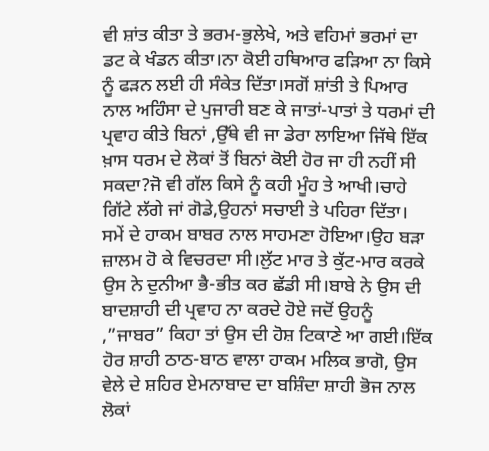ਵੀ ਸ਼ਾਂਤ ਕੀਤਾ ਤੇ ਭਰਮ-ਭੁਲੇਖੇ, ਅਤੇ ਵਹਿਮਾਂ ਭਰਮਾਂ ਦਾ ਡਟ ਕੇ ਖੰਡਨ ਕੀਤਾ।ਨਾ ਕੋਈ ਹਥਿਆਰ ਫੜਿਆ ਨਾ ਕਿਸੇ ਨੂੰ ਫੜਨ ਲਈ ਹੀ ਸੰਕੇਤ ਦਿੱਤਾ।ਸਗੋਂ ਸ਼ਾਂਤੀ ਤੇ ਪਿਆਰ ਨਾਲ ਅਹਿੰਸਾ ਦੇ ਪੁਜਾਰੀ ਬਣ ਕੇ ਜਾਤਾਂ-ਪਾਤਾਂ ਤੇ ਧਰਮਾਂ ਦੀ ਪ੍ਰਵਾਹ ਕੀਤੇ ਬਿਨਾਂ ,ਉੱਥੇ ਵੀ ਜਾ ਡੇਰਾ ਲਾਇਆ ਜਿੱਥੇ ਇੱਕ ਖ਼ਾਸ ਧਰਮ ਦੇ ਲੋਕਾਂ ਤੋਂ ਬਿਨਾਂ ਕੋਈ ਹੋਰ ਜਾ ਹੀ ਨਹੀਂ ਸੀ ਸਕਦਾ?ਜੋ ਵੀ ਗੱਲ ਕਿਸੇ ਨੂੰ ਕਹੀ ਮੂੰਹ ਤੇ ਆਖੀ।ਚਾਹੇ ਗਿੱਟੇ ਲੱਗੇ ਜਾਂ ਗੋਡੇ,ਉਹਨਾਂ ਸਚਾਈ ਤੇ ਪਹਿਰਾ ਦਿੱਤਾ।
ਸਮੇਂ ਦੇ ਹਾਕਮ ਬਾਬਰ ਨਾਲ ਸਾਹਮਣਾ ਹੋਇਆ।ਉਹ ਬੜਾ ਜ਼ਾਲਮ ਹੋ ਕੇ ਵਿਚਰਦਾ ਸੀ।ਲੁੱਟ ਮਾਰ ਤੇ ਕੁੱਟ-ਮਾਰ ਕਰਕੇ ਉਸ ਨੇ ਦੁਨੀਆ ਭੈ-ਭੀਤ ਕਰ ਛੱਡੀ ਸੀ।ਬਾਬੇ ਨੇ ਉਸ ਦੀ ਬਾਦਸ਼ਾਹੀ ਦੀ ਪ੍ਰਵਾਹ ਨਾ ਕਰਦੇ ਹੋਏ ਜਦੋਂ ਉਹਨੂੰ ,”ਜਾਬਰ” ਕਿਹਾ ਤਾਂ ਉਸ ਦੀ ਹੋਸ਼ ਟਿਕਾਣੇ ਆ ਗਈ।ਇੱਕ ਹੋਰ ਸ਼ਾਹੀ ਠਾਠ-ਬਾਠ ਵਾਲਾ ਹਾਕਮ ਮਲਿਕ ਭਾਗੋ, ਉਸ ਵੇਲੇ ਦੇ ਸ਼ਹਿਰ ਏਮਨਾਬਾਦ ਦਾ ਬਸ਼ਿੰਦਾ ਸ਼ਾਹੀ ਭੋਜ ਨਾਲ ਲੋਕਾਂ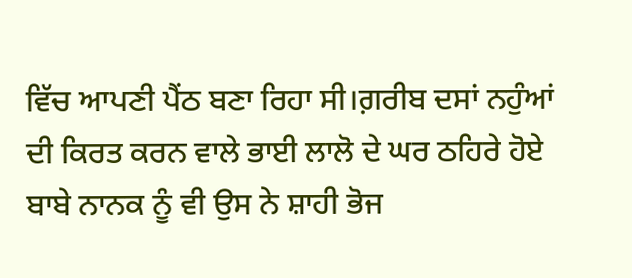ਵਿੱਚ ਆਪਣੀ ਪੈਂਠ ਬਣਾ ਰਿਹਾ ਸੀ।ਗ਼ਰੀਬ ਦਸਾਂ ਨਹੁੰਆਂ ਦੀ ਕਿਰਤ ਕਰਨ ਵਾਲੇ ਭਾਈ ਲਾਲੋ ਦੇ ਘਰ ਠਹਿਰੇ ਹੋਏ ਬਾਬੇ ਨਾਨਕ ਨੂੰ ਵੀ ਉਸ ਨੇ ਸ਼ਾਹੀ ਭੋਜ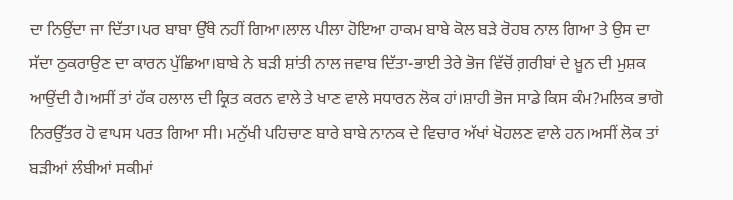ਦਾ ਨਿਉਂਦਾ ਜਾ ਦਿੱਤਾ।ਪਰ ਬਾਬਾ ਉੱਥੇ ਨਹੀਂ ਗਿਆ।ਲਾਲ ਪੀਲਾ ਹੋਇਆ ਹਾਕਮ ਬਾਬੇ ਕੋਲ ਬੜੇ ਰੋਹਬ ਨਾਲ ਗਿਆ ਤੇ ਉਸ ਦਾ ਸੱਦਾ ਠੁਕਰਾਉਣ ਦਾ ਕਾਰਨ ਪੁੱਛਿਆ।ਬਾਬੇ ਨੇ ਬੜੀ ਸ਼ਾਂਤੀ ਨਾਲ ਜਵਾਬ ਦਿੱਤਾ-ਭਾਈ ਤੇਰੇ ਭੋਜ ਵਿੱਚੋਂ ਗ਼ਰੀਬਾਂ ਦੇ ਖ਼ੂਨ ਦੀ ਮੁਸ਼ਕ ਆਉਂਦੀ ਹੈ।ਅਸੀਂ ਤਾਂ ਹੱਕ ਹਲਾਲ ਦੀ ਕ੍ਰਿਤ ਕਰਨ ਵਾਲੇ ਤੇ ਖਾਣ ਵਾਲੇ ਸਧਾਰਨ ਲੋਕ ਹਾਂ।ਸ਼ਾਹੀ ਭੋਜ ਸਾਡੇ ਕਿਸ ਕੰਮ?ਮਲਿਕ ਭਾਗੋ ਨਿਰਉੱਤਰ ਹੋ ਵਾਪਸ ਪਰਤ ਗਿਆ ਸੀ। ਮਨੁੱਖੀ ਪਹਿਚਾਣ ਬਾਰੇ ਬਾਬੇ ਨਾਨਕ ਦੇ ਵਿਚਾਰ ਅੱਖਾਂ ਖੋਹਲਣ ਵਾਲੇ ਹਨ।ਅਸੀਂ ਲੋਕ ਤਾਂ ਬੜੀਆਂ ਲੰਬੀਆਂ ਸਕੀਮਾਂ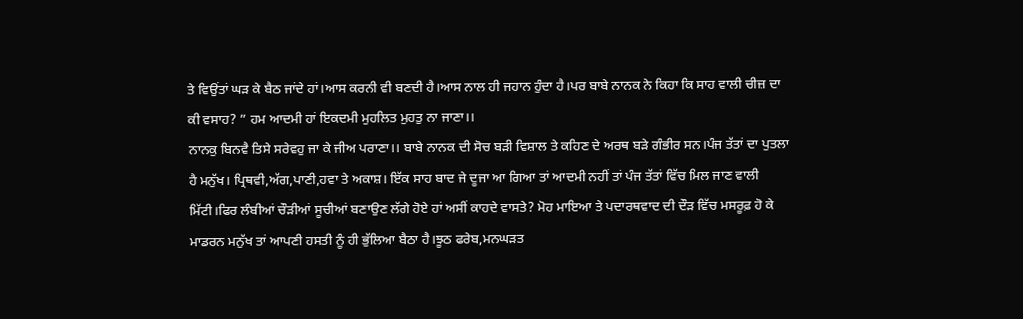ਤੇ ਵਿਉਂਤਾਂ ਘੜ ਕੇ ਬੈਠ ਜਾਂਦੇ ਹਾਂ।ਆਸ ਕਰਨੀ ਵੀ ਬਣਦੀ ਹੈ।ਆਸ ਨਾਲ ਹੀ ਜਹਾਨ ਹੁੰਦਾ ਹੈ।ਪਰ ਬਾਬੇ ਨਾਨਕ ਨੇ ਕਿਹਾ ਕਿ ਸਾਹ ਵਾਲੀ ਚੀਜ਼ ਦਾ ਕੀ ਵਸਾਹ? ” ਹਮ ਆਦਮੀ ਹਾਂ ਇਕਦਮੀ ਮੁਹਲ‌ਿਤ ਮੁਹਤੁ ਨਾ ਜਾਣਾ।।
ਨਾਨਕੁ ਬਿਨਵੈ ਤਿਸੇ ਸਰੇਵਹੁ ਜਾ ਕੇ ਜੀਅ ਪਰਾਣਾ।। ਬਾਬੇ ਨਾਨਕ ਦੀ ਸੋਚ ਬੜੀ ਵਿਸ਼ਾਲ ਤੇ ਕਹਿਣ ਦੇ ਅਰਥ ਬੜੇ ਗੰਭੀਰ ਸਨ।ਪੰਜ ਤੱਤਾਂ ਦਾ ਪੁਤਲਾ ਹੈ ਮਨੁੱਖ। ਪ੍ਰਿਥਵੀ,ਅੱਗ,ਪਾਣੀ,ਹਵਾ ਤੇ ਅਕਾਸ਼। ਇੱਕ ਸਾਹ ਬਾਦ ਜੇ ਦੂਜਾ ਆ ਗਿਆ ਤਾਂ ਆਦਮੀ ਨਹੀਂ ਤਾਂ ਪੰਜ ਤੱਤਾਂ ਵਿੱਚ ਮਿਲ ਜਾਣ ਵਾਲੀ ਮਿੱਟੀ।ਫਿਰ ਲੰਬੀਆਂ ਚੌੜੀਆਂ ਸੂਚੀਆਂ ਬਣਾਉਣ ਲੱਗੇ ਹੋਏ ਹਾਂ ਅਸੀਂ ਕਾਹਦੇ ਵਾਸਤੇ? ਮੋਹ ਮਾਇਆ ਤੇ ਪਦਾਰਥਵਾਦ ਦੀ ਦੌੜ ਵਿੱਚ ਮਸਰੂਫ਼ ਹੋ ਕੇ ਮਾਡਰਨ ਮਨੁੱਖ ਤਾਂ ਆਪਣੀ ਹਸਤੀ ਨੂੰ ਹੀ ਭੁੱਲਿਆ ਬੈਠਾ ਹੈ।ਝੂਠ ਫਰੇਬ,ਮਨਘੜਤ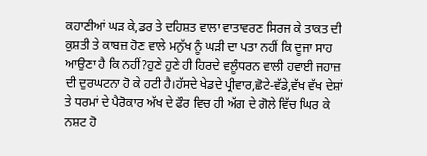ਕਹਾਣੀਆਂ ਘੜ ਕੇ,ਡਰ ਤੇ ਦਹਿਸ਼ਤ ਵਾਲਾ ਵਾਤਾਵਰਣ ਸਿਰਜ ਕੇ ਤਾਕਤ ਦੀ ਕੁਸ਼ਤੀ ਤੇ ਕਾਬਜ਼ ਹੋਣ ਵਾਲੇ ਮਨੁੱਖ ਨੂੰ ਘੜੀ ਦਾ ਪਤਾ ਨਹੀਂ ਕਿ ਦੂਜਾ ਸਾਹ ਆਉਣਾ ਹੈ ਕਿ ਨਹੀਂ?ਹੁਣੇ ਹੁਣੇ ਹੀ ਹਿਰਦੇ ਵਲੂੰਧਰਨ ਵਾਲੀ ਹਵਾਈ ਜਹਾਜ਼ ਦੀ ਦੁਰਘਟਨਾ ਹੋ ਕੇ ਹਟੀ ਹੈ।ਹੱਸਦੇ ਖੇਡਦੇ ਪ੍ਰੀਵਾਰ,ਛੋਟੇ-ਵੱਡੇ,ਵੱਖ ਵੱਖ ਦੇਸ਼ਾਂ ਤੇ ਧਰਮਾਂ ਦੇ ਪੈਰੋਕਾਰ ਅੱਖ ਦੇ ਫੌਰ ਵਿਚ ਹੀ ਅੱਗ ਦੇ ਗੋਲੇ ਵਿੱਚ ਘਿਰ ਕੇ ਨਸ਼ਟ ਹੋ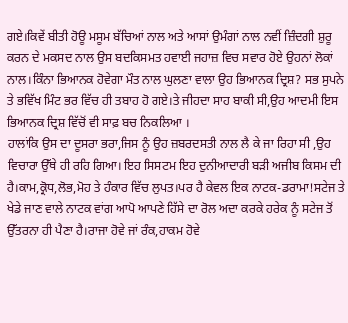ਗਏ।ਕਿਵੇਂ ਬੀਤੀ ਹੋਊ ਮਸੂਮ ਬੱਚਿਆਂ ਨਾਲ ਅਤੇ ਆਸਾਂ ਉਮੰਗਾਂ ਨਾਲ ਨਵੀਂ ਜ਼ਿੰਦਗੀ ਸ਼ੁਰੂ ਕਰਨ ਦੇ ਮਕਸਦ ਨਾਲ ਉਸ ਬਦਕਿਸਮਤ ਹਵਾਈ ਜਹਾਜ਼ ਵਿਚ ਸਵਾਰ ਹੋਏ ਉਹਨਾਂ ਲੋਕਾਂ ਨਾਲ।ਕਿੰਨਾ ਭਿਆਨਕ ਹੋਵੇਗਾ ਮੌਤ ਨਾਲ ਘੁਲਣਾ ਵਾਲਾ ਉਹ ਭਿਆਨਕ ਦ੍ਰਿਸ਼? ਸਭ ਸੁਪਨੇ ਤੇ ਭਵਿੱਖ ਮਿੰਟ ਭਰ ਵਿੱਚ ਹੀ ਤਬਾਹ ਹੋ ਗਏ।ਤੇ ਜੀਹਦਾ ਸਾਹ ਬਾਕੀ ਸੀ,ਉਹ ਆਦਮੀ ਇਸ ਭਿਆਨਕ ਦ੍ਰਿਸ਼ ਵਿੱਚੋਂ ਵੀ ਸਾਫ਼ ਬਚ ਨਿਕਲਿਆ ।
ਹਾਲਾਂਕਿ ਉਸ ਦਾ ਦੂਸਰਾ ਭਰਾ,ਜਿਸ ਨੂੰ ਉਹ ਜ਼ਬਰਦਸਤੀ ਨਾਲ ਲੈ ਕੇ ਜਾ ਰਿਹਾ ਸੀ ,ਉਹ ਵਿਚਾਰਾ ਉੱਥੇ ਹੀ ਰਹਿ ਗਿਆ। ਇਹ ਸਿਸਟਮ ਇਹ ਦੁਨੀਆਦਾਰੀ ਬੜੀ ਅਜੀਬ ਕਿਸਮ ਦੀ ਹੈ।ਕਾਮ,ਕ੍ਰੋਧ,ਲੋਭ,ਮੋਹ ਤੇ ਹੰਕਾਰ ਵਿੱਚ ਲੁਪਤ।ਪਰ ਹੈ ਕੇਵਲ ਇਕ ਨਾਟਕ-ਡਰਾਮਾ!ਸਟੇਜ ਤੇ ਖੇਡੇ ਜਾਣ ਵਾਲੇ ਨਾਟਕ ਵਾਂਗ ਆਪੋ ਆਪਣੇ ਹਿੱਸੇ ਦਾ ਰੋਲ ਅਦਾ ਕਰਕੇ ਹਰੇਕ ਨੂੰ ਸਟੇਜ ਤੋਂ ਉੱਤਰਨਾ ਹੀ ਪੈਣਾ ਹੈ।ਰਾਜਾ ਹੋਵੇ ਜਾਂ ਰੰਕ,ਹਾਕਮ ਹੋਵੇ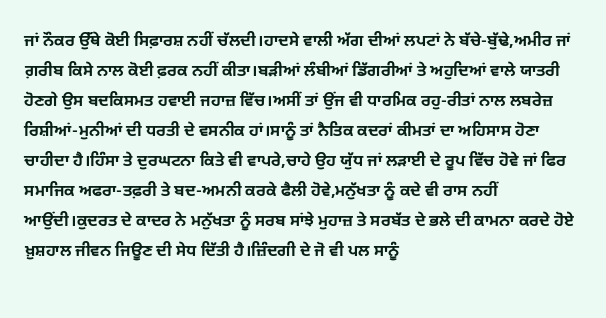ਜਾਂ ਨੌਕਰ ਉੱਥੇ ਕੋਈ ਸਿਫ਼ਾਰਸ਼ ਨਹੀਂ ਚੱਲਦੀ।ਹਾਦਸੇ ਵਾਲੀ ਅੱਗ ਦੀਆਂ ਲਪਟਾਂ ਨੇ ਬੱਚੇ-ਬੁੱਢੇ,ਅਮੀਰ ਜਾਂ ਗ਼ਰੀਬ ਕਿਸੇ ਨਾਲ ਕੋਈ ਫ਼ਰਕ ਨਹੀਂ ਕੀਤਾ।ਬੜੀਆਂ ਲੰਬੀਆਂ ਡਿੱਗਰੀਆਂ ਤੇ ਅਹੁਦਿਆਂ ਵਾਲੇ ਯਾਤਰੀ ਹੋਣਗੇ ਉਸ ਬਦਕਿਸਮਤ ਹਵਾਈ ਜਹਾਜ਼ ਵਿੱਚ।ਅਸੀਂ ਤਾਂ ਉਂਜ ਵੀ ਧਾਰਮਿਕ ਰਹੁ-ਰੀਤਾਂ ਨਾਲ ਲਬਰੇਜ਼ ਰਿਸ਼ੀਆਂ-ਮੁਨੀਆਂ ਦੀ ਧਰਤੀ ਦੇ ਵਸਨੀਕ ਹਾਂ।ਸਾਨੂੰ ਤਾਂ ਨੈਤਿਕ ਕਦਰਾਂ ਕੀਮਤਾਂ ਦਾ ਅਹਿਸਾਸ ਹੋਣਾ ਚਾਹੀਦਾ ਹੈ।ਹਿੰਸਾ ਤੇ ਦੁਰਘਟਨਾ ਕਿਤੇ ਵੀ ਵਾਪਰੇ,ਚਾਹੇ ਉਹ ਯੁੱਧ ਜਾਂ ਲੜਾਈ ਦੇ ਰੂਪ ਵਿੱਚ ਹੋਵੇ ਜਾਂ ਫਿਰ ਸਮਾਜਿਕ ਅਫਰਾ-ਤਫ਼ਰੀ ਤੇ ਬਦ-ਅਮਨੀ ਕਰਕੇ ਫੈਲੀ ਹੋਵੇ,ਮਨੁੱਖਤਾ ਨੂੰ ਕਦੇ ਵੀ ਰਾਸ ਨਹੀਂ ਆਉਂਦੀ।ਕੁਦਰਤ ਦੇ ਕਾਦਰ ਨੇ ਮਨੁੱਖਤਾ ਨੂੰ ਸਰਬ ਸਾਂਝੇ ਮੁਹਾਜ਼ ਤੇ ਸਰਬੱਤ ਦੇ ਭਲੇ ਦੀ ਕਾਮਨਾ ਕਰਦੇ ਹੋਏ ਖ਼ੁਸ਼ਹਾਲ ਜੀਵਨ ਜਿਊਣ ਦੀ ਸੇਧ ਦਿੱਤੀ ਹੈ।ਜ਼ਿੰਦਗੀ ਦੇ ਜੋ ਵੀ ਪਲ ਸਾਨੂੰ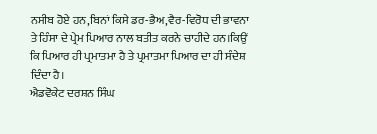ਨਸੀਬ ਹੋਏ ਹਨ,ਬਿਨਾਂ ਕਿਸੇ ਡਰ-ਭੈਅ,ਵੈਰ-ਵਿਰੋਧ ਦੀ ਭਾਵਨਾ ਤੇ ਹਿੰਸਾ ਦੇ ਪ੍ਰੇਮ ਪਿਆਰ ਨਾਲ ਬਤੀਤ ਕਰਨੇ ਚਾਹੀਦੇ ਹਨ।ਕਿਉਂ ਕਿ ਪਿਆਰ ਹੀ ਪ੍ਰਮਾਤਮਾ ਹੈ ਤੇ ਪ੍ਰਮਾਤਮਾ ਪਿਆਰ ਦਾ ਹੀ ਸੰਦੇਸ਼ ਦਿੰਦਾ ਹੈ।
ਐਡਵੋਕੇਟ ਦਰਸ਼ਨ ਸਿੰਘ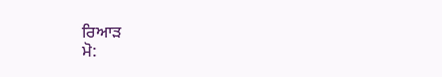ਰਿਆੜ
ਮੋ: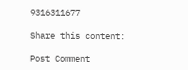9316311677

Share this content:

Post Comment